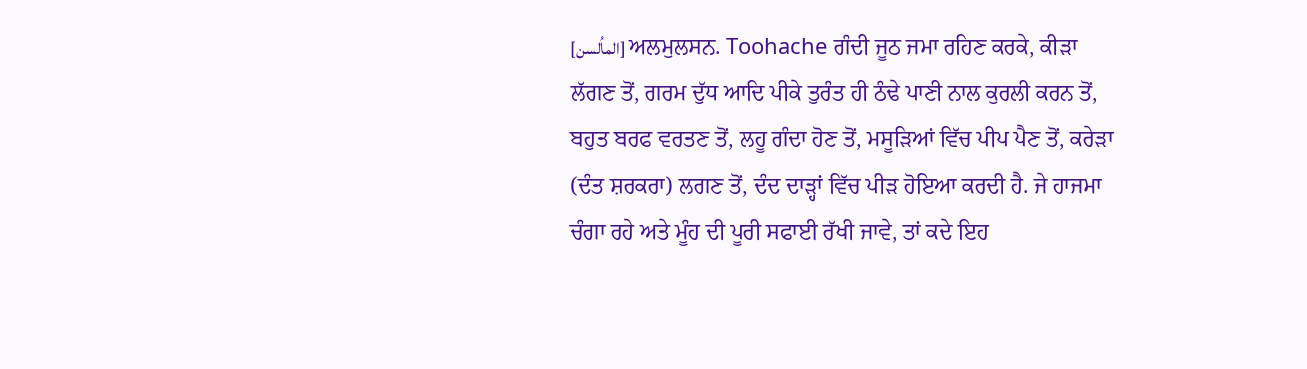[الماُلسن] ਅਲਮੁਲਸਨ. Toohache ਗੰਦੀ ਜੂਠ ਜਮਾ ਰਹਿਣ ਕਰਕੇ, ਕੀੜਾ ਲੱਗਣ ਤੋਂ, ਗਰਮ ਦੁੱਧ ਆਦਿ ਪੀਕੇ ਤੁਰੰਤ ਹੀ ਠੰਢੇ ਪਾਣੀ ਨਾਲ ਕੁਰਲੀ ਕਰਨ ਤੋਂ, ਬਹੁਤ ਬਰਫ ਵਰਤਣ ਤੋਂ, ਲਹੂ ਗੰਦਾ ਹੋਣ ਤੋਂ, ਮਸੂੜਿਆਂ ਵਿੱਚ ਪੀਪ ਪੈਣ ਤੋਂ, ਕਰੇੜਾ (ਦੰਤ ਸ਼ਰਕਰਾ) ਲਗਣ ਤੋਂ, ਦੰਦ ਦਾੜ੍ਹਾਂ ਵਿੱਚ ਪੀੜ ਹੋਇਆ ਕਰਦੀ ਹੈ. ਜੇ ਹਾਜਮਾ ਚੰਗਾ ਰਹੇ ਅਤੇ ਮੂੰਹ ਦੀ ਪੂਰੀ ਸਫਾਈ ਰੱਖੀ ਜਾਵੇ, ਤਾਂ ਕਦੇ ਇਹ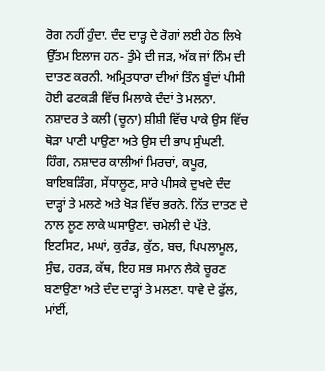ਰੋਗ ਨਹੀਂ ਹੁੰਦਾ. ਦੰਦ ਦਾੜ੍ਹ ਦੇ ਰੋਗਾਂ ਲਈ ਹੇਠ ਲਿਖੇ ਉੱਤਮ ਇਲਾਜ ਹਨ- ਤੁੰਮੇ ਦੀ ਜੜ, ਅੱਕ ਜਾਂ ਨਿੰਮ ਦੀ ਦਾਤਣ ਕਰਨੀ. ਅਮ੍ਰਿਤਧਾਰਾ ਦੀਆਂ ਤਿੰਨ ਬੂੰਦਾਂ ਪੀਸੀ ਹੋਈ ਫਟਕੜੀ ਵਿੱਚ ਮਿਲਾਕੇ ਦੰਦਾਂ ਤੇ ਮਲਨਾ. ਨਸ਼ਾਦਰ ਤੇ ਕਲੀ (ਚੂਨਾ) ਸ਼ੀਸ਼ੀ ਵਿੱਚ ਪਾਕੇ ਉਸ ਵਿੱਚ ਥੋੜਾ ਪਾਣੀ ਪਾਉਣਾ ਅਤੇ ਉਸ ਦੀ ਭਾਪ ਸੁੰਘਣੀ. ਹਿੰਗ, ਨਸ਼ਾਦਰ ਕਾਲੀਆਂ ਮਿਰਚਾਂ, ਕਪੂਰ, ਬਾਇਬੜਿੰਗ, ਸੇਂਧਾਲੂਣ, ਸਾਰੇ ਪੀਸਕੇ ਦੁਖਦੇ ਦੰਦ ਦਾੜ੍ਹਾਂ ਤੇ ਮਲਣੇ ਅਤੇ ਖੋੜ ਵਿੱਚ ਭਰਨੇ. ਨਿੱਤ ਦਾਤਣ ਦੇ ਨਾਲ ਲੂਣ ਲਾਕੇ ਘਸਾਉਣਾ. ਚਮੇਲੀ ਦੇ ਪੱਤੇ. ਇਟਸਿਟ, ਮਘਾਂ, ਕੁਰੰਡ, ਕੁੱਠ, ਬਚ, ਪਿਪਲਾਮੂਲ, ਸੁੰਢ, ਹਰੜ, ਕੱਥ, ਇਹ ਸਭ ਸਮਾਨ ਲੈਕੇ ਚੂਰਣ ਬਣਾਉਣਾ ਅਤੇ ਦੰਦ ਦਾੜ੍ਹਾਂ ਤੇ ਮਲਣਾ. ਧਾਵੇ ਦੇ ਫੁੱਲ, ਮਾਂਈਂ,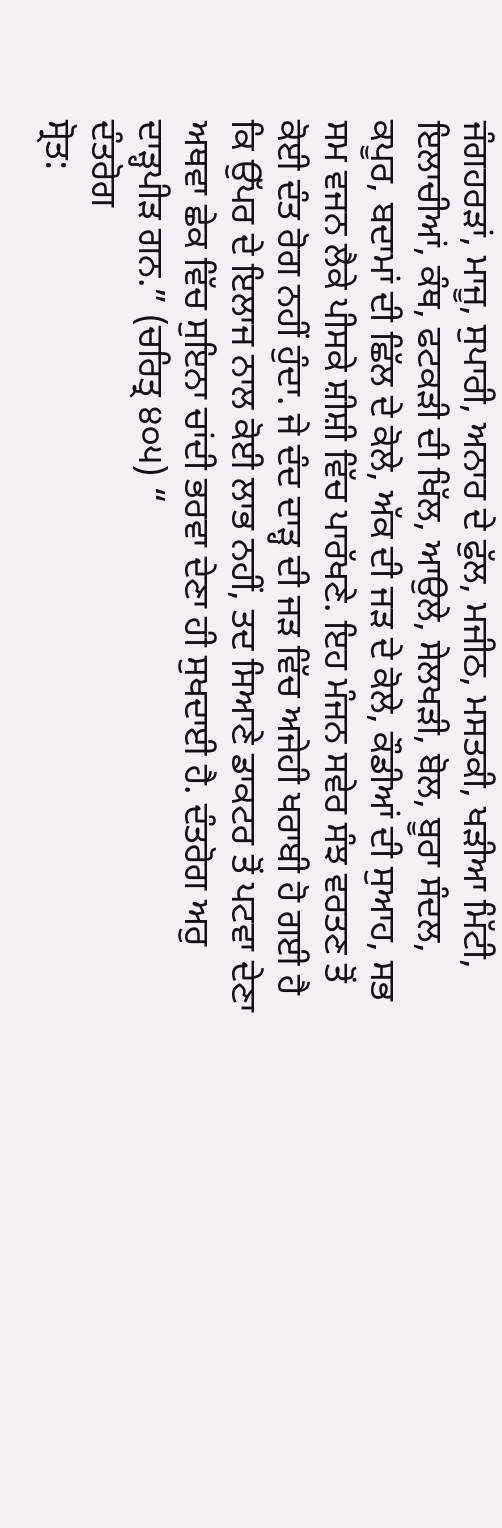ਜੰਗਹਰੜਾਂ, ਮਾਜੂ, ਸੁਪਾਰੀ, ਅਨਾਰ ਦੇ ਫੁੱਲ, ਮਜੀਠ, ਮਸਤਕੀ, ਖੜੀਆ ਮਿੱਟੀ, ਇਲਾਚੀਆਂ, ਕੰਥ, ਫਟਕੜੀ ਦੀ ਖਿੱਲ, ਆਉਲੇ, ਸੇਲਖੜੀ, ਬੋਲ, ਬੂਰਾ ਸੰਦਲ, ਕਪੂਰ, ਬਦਾਮਾਂ ਦੀ ਛਿੱਲ ਦੇ ਕੋਲੇ, ਅੱਕ ਦੀ ਜੜ ਦੇ ਕੋਲੇ, ਕੌਡੀਆਂ ਦੀ ਸੁਆਹ, ਸਭ ਸਮ ਵਜਨ ਲੈਕੇ ਪੀਸਕੇ ਸ਼ੀਸ਼ੀ ਵਿੱਚ ਪਾਰੱਖਣੇ. ਇਹ ਮੰਜਨ ਸਵੇਰ ਸੰਝ ਵਰਤਣ ਤੋਂ ਕੋਈ ਦੰਤ ਰੋਗ ਨਹੀਂ ਹੁੰਦਾ. ਜੇ ਦੰਦ ਦਾੜ੍ਹ ਦੀ ਜੜ ਵਿੱਚ ਅਜੇਹੀ ਖਰਾਬੀ ਹੋ ਗਈ ਹੈ ਕਿ ਉੱਪਰ ਦੇ ਇਲਾਜ ਨਾਲ ਕੋਈ ਲਾਭ ਨਹੀਂ, ਤਦ ਸਿਆਣੇ ਡਾਕਟਰ ਤੋਂ ਪਟਵਾ ਦੇਣਾ ਅਥਵਾ ਛੇਕ ਵਿੱਚ ਸੁਇਨਾ ਚਾਂਦੀ ਭਰਵਾ ਦੇਣਾ ਹੀ ਸੁਖਦਾਈ ਹੈ. ਦੰਤਰੋਗ ਅਰੁ ਦਾੜ੍ਹਪੀੜ ਗਨ.” (ਚਰਿਤ੍ਰ ੪੦੫) “
ਦੰਤਰੋਗ
ਸ੍ਰੋਤ: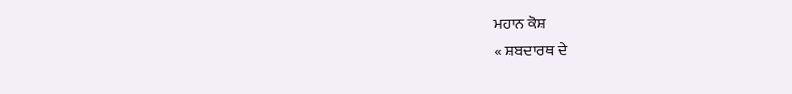ਮਹਾਨ ਕੋਸ਼
« ਸ਼ਬਦਾਰਥ ਦੇ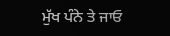ਮੁੱਖ ਪੰਨੇ ਤੇ ਜਾਓ